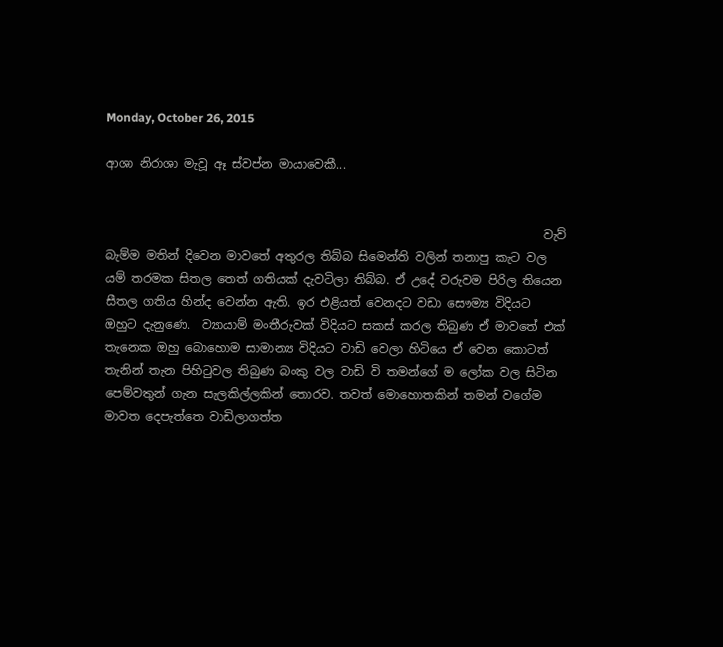Monday, October 26, 2015

ආශා නිරාශා මැවූ ඈ ස්වප්න මායාවෙකී...


                                                                         වැව් බැම්ම මතින් දිවෙන මාවතේ අතුරල තිබ්බ සිමෙන්ති වලින් තනාපු කැට වල යම් තරමක සිතල තෙත් ගතියක් දැවටිලා තිබ්බ. ඒ උදේ වරුවම පිරිල තියෙන සීතල ගතිය හින්ද වෙන්න ඇති. ඉර එළියත් වෙනදට වඩා සෞම්‍ය විදියට ඔහුට දැනුණෙ.  ව්‍යායාම් මංතීරුවක් විදියට සකස් කරල තිබුණ ඒ මාවතේ එක් තැනෙක ඔහු බොහොම සාමාන්‍ය විදියට වාඩි වෙලා හිටියෙ ඒ වෙන කොටත් තැනින් තැන පිහිටුවල තිබුණ බංකු වල වාඩි වි තමන්ගේ ම ලෝක වල සිටින පෙම්වතුන් ගැන සැලකිල්ලකින් තොරව. තවත් මොහොතකින් තමන් වගේම මාවත දෙපැත්තෙ වාඩිලාගත්ත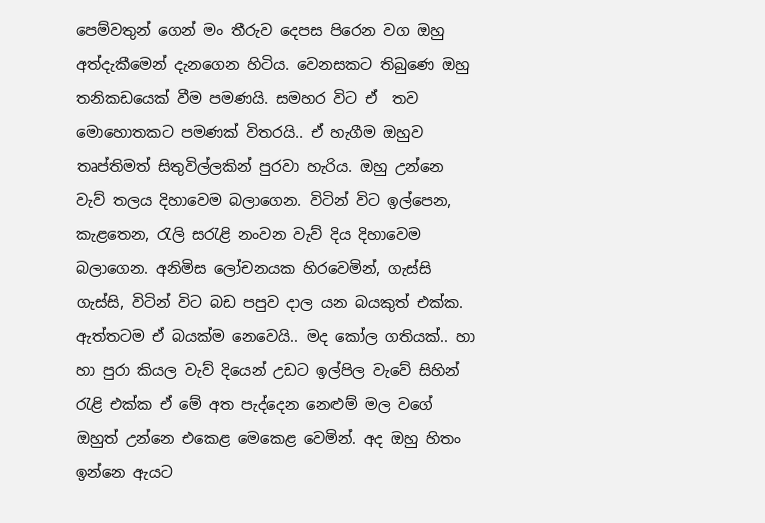පෙම්වතුන් ගෙන් මං තීරුව දෙපස පිරෙන වග ඔහු අත්දැකීමෙන් දැනගෙන හිටිය. වෙනසකට තිබුණෙ ඔහු තනිකඩයෙක් වීම පමණයි. සමහර විට ඒ  තව මොහොතකට පමණක් විතරයි.. ඒ හැගීම ඔහුව තෘප්තිමත් සිතුවිල්ලකින් පුරවා හැරිය. ඔහු උන්නෙ වැව් තලය දිහාවෙම බලාගෙන. විටින් විට ඉල්පෙන, කැළතෙන, රැලි සරැළි නංවන වැව් දිය දිහාවෙම බලාගෙන. අනිමිස ලෝචනයක හිරවෙමින්, ගැස්සි ගැස්සි, විටින් විට බඩ පපුව දාල යන බයකුත් එක්ක. ඇත්තටම ඒ බයක්ම නෙවෙයි.. මද කෝල ගතියක්.. හා හා පුරා කියල වැව් දියෙන් උඩට ඉල්පිල වැවේ සිහින් රැළි එක්ක ඒ මේ අත පැද්දෙන නෙළුම් මල වගේ ඔහුත් උන්නෙ එකෙළ මෙකෙළ වෙමින්. අද ඔහු හිතං ඉන්නෙ ඇයට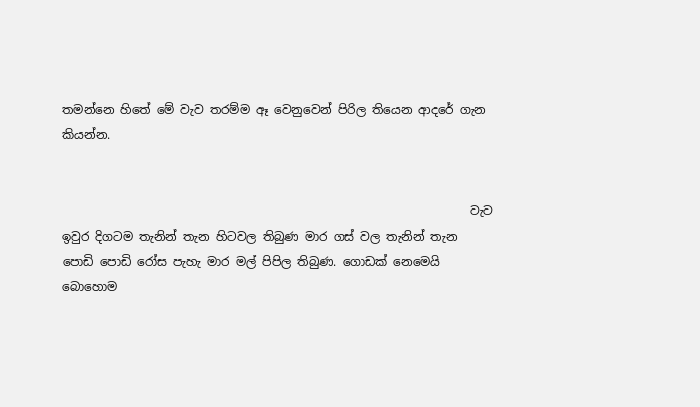තමන්නෙ හිතේ මේ වැව තරම්ම ඈ වෙනුවෙන් පිරිල තියෙන ආදරේ ගැන කියන්න.


                                                                    වැව ඉවුර දිගටම තැනින් තැන හිටවල තිබුණ මාර ගස් වල තැනින් තැන පොඩි පොඩි රෝස පැහැ මාර මල් පිපිල තිබුණ. ගොඩක් නෙමෙයි බොහොම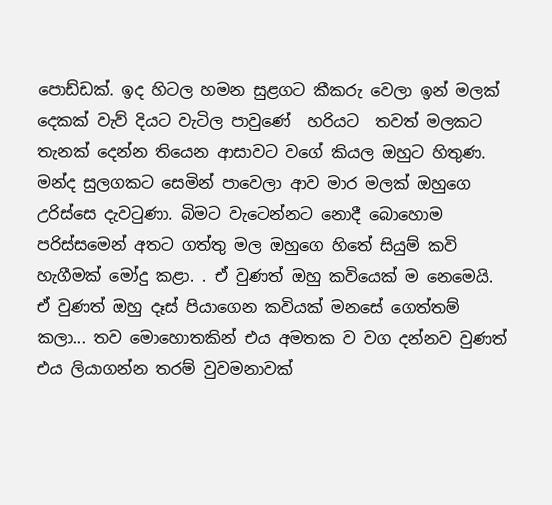පොඩ්ඩක්. ඉද හිටල හමන සුළගට කීකරු වෙලා ඉන් මලක් දෙකක් වැව් දියට වැටිල පාවුණේ  හරියට  තවත් මලකට තැනක් දෙන්න තියෙන ආසාවට වගේ කියල ඔහුට හිතුණ. මන්ද සුලගකට සෙමින් පාවෙලා ආව මාර මලක් ඔහුගෙ උරිස්සෙ දැවටුණා. බිමට වැටෙන්නට නොදී බොහොම පරිස්සමෙන් අතට ගත්තු මල ඔහුගෙ හිතේ සියුම් කවි හැගීමක් මෝදු කළා. . ඒ වුණත් ඔහු කවියෙක් ම නෙමෙයි. ඒ වුණත් ඔහු දෑස් පියාගෙන කවියක් මනසේ ගෙත්තම් කලා... තව මොහොතකින් එය අමතක ව වග දන්නව වුණත් එය ලියාගන්න තරම් වුවමනාවක්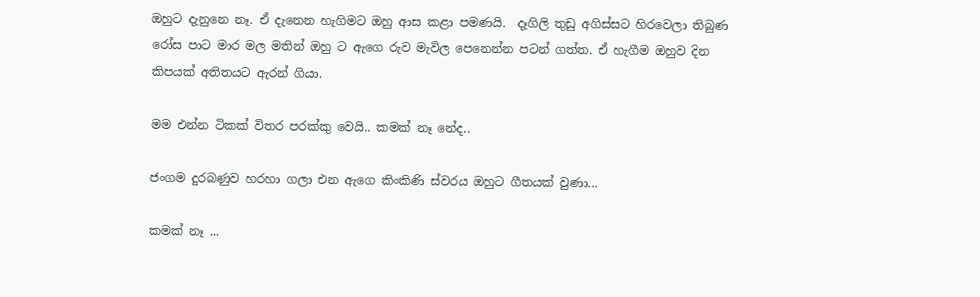ඔහුට දැනුනෙ නෑ. ඒ දැනෙන හැගිමට ඔහු ආස කළා පමණයි.  දෑගිලි තුඩු අගිස්සට හිරවෙලා තිබුණ රෝස පාට මාර මල මතින් ඔහු ට ඇගෙ රුව මැවිල පෙනෙන්න පටන් ගත්ත. ඒ හැගීම ඔහුව දින කිපයක් අතිතයට ඇරන් ගියා.

මම එන්න ටිකක් විතර පරක්කු වෙයි.. කමක් නෑ නේද..

ජංගම දුරබණුව හරහා ගලා එන ඇගෙ කිංකිණි ස්වරය ඔහුට ගීතයක් වුණා...

කමක් නෑ ...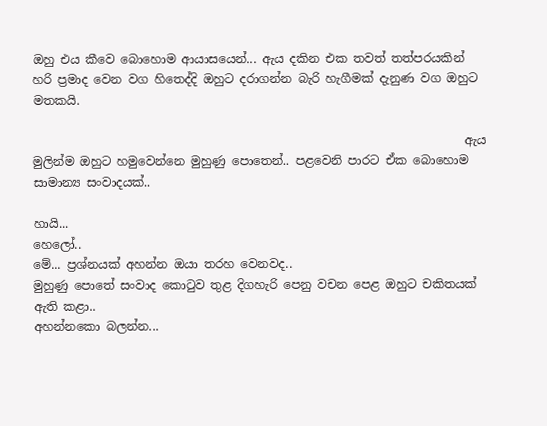ඔහු එය කීවෙ බොහොම ආයාසයෙන්... ඇය දකින එක තවත් තත්පරයකින් හරි ප්‍රමාද වෙන වග හිතෙද්දි ඔහුට දරාගන්න බැරි හැගීමක් දැනුණ වග ඔහුට මතකයි.

                                                                        ඇය මුලින්ම ඔහුට හමුවෙන්නෙ මුහුණු පොතෙන්.. පළවෙනි පාරට ඒක බොහොම සාමාන්‍ය සංවාදයක්..

හායි...
හෙලෝ..
මේ... ප්‍රශ්නයක් අහන්න ඔයා තරහ වෙනවද..
මුහුණු පොතේ සංවාද කොටුව තුළ දිගහැරි පෙනු වචන පෙළ ඔහුට චකිතයක් ඇති කළා..
අහන්නකො බලන්න...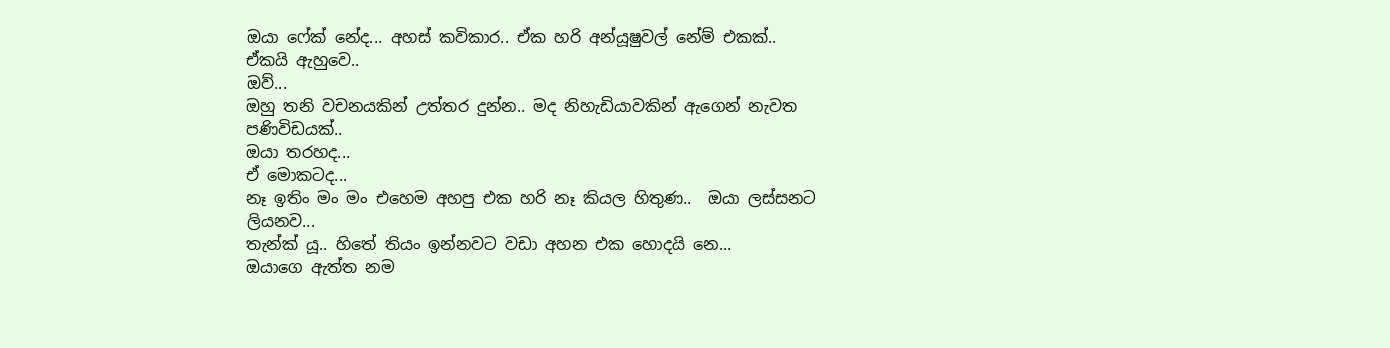ඔයා ෆේක් නේද... අහස් කවිකාර.. ඒක හරි අන්යූෂුවල් නේම් එකක්.. ඒකයි ඇහුවෙ..
ඔව්...
ඔහු තනි වචනයකින් උත්තර දුන්න.. මද නිහැඩියාවකින් ඇගෙන් නැවත පණිවිඩයක්..
ඔයා තරහද...
ඒ මොකටද...
නෑ ඉතිං මං මං එහෙම අහපු එක හරි නෑ කියල හිතුණ..  ඔයා ලස්සනට ලියනව...
තැන්ක් යූ.. හිතේ තියං ඉන්නවට වඩා අහන එක හොදයි නෙ...
ඔයාගෙ ඇත්ත නම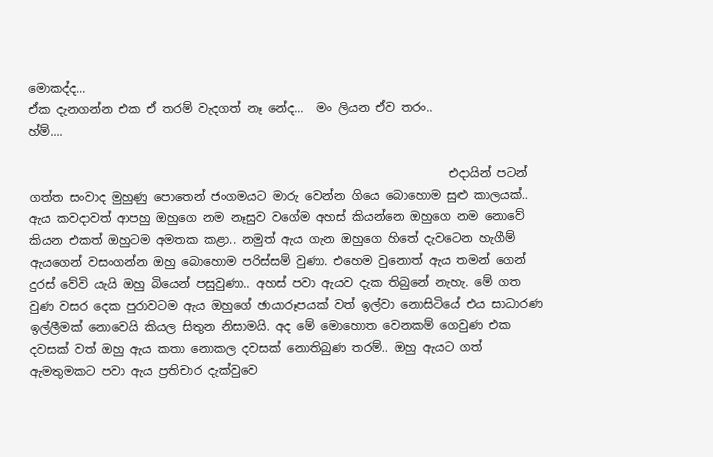මොකද්ද...
ඒක දැනගන්න එක ඒ තරම් වැදගත් නෑ නේද...  මං ලියන ඒව තරං..
හ්ම්....

                                                                      එදායින් පටන් ගත්ත සංවාද මුහුණු පොතෙන් ජංගමයට මාරු වෙන්න ගියෙ බොහොම සුළු කාලයක්.. ඇය කවදාවත් ආපහු ඔහුගෙ නම නෑසුව වගේම අහස් කියන්නෙ ඔහුගෙ නම නොවේ කියන එකත් ඔහුටම අමතක කළා.. නමුත් ඇය ගැන ඔහුගෙ හිතේ දැවටෙන හැගීම් ඇයගෙන් වසංගන්න ඔහු බොහොම පරිස්සම් වුණා. එහෙම වුනොත් ඇය තමන් ගෙන් දුරස් වේවි යැයි ඔහු බියෙන් පසුවුණා.. අහස් පවා ඇයව දැක තිබුනේ නැහැ. මේ ගත වුණ වසර දෙක පුරාවටම ඇය ඔහුගේ ඡායාරූපයක් වත් ඉල්වා නොසිටියේ එය සාධාරණ ඉල්ලීමක් නොවෙයි කියල සිතුන නිසාමයි. අද මේ මොහොත වෙනකම් ගෙවුණ එක දවසක් වත් ඔහු ඇය කතා නොකල දවසක් නොතිබුණ තරම්.. ඔහු ඇයට ගත් ඇමතුමකට පවා ඇය ප්‍රතිචාර දැක්වුවෙ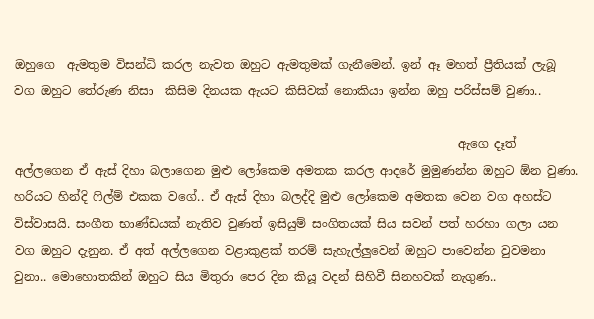ඔහුගෙ  ඇමතුම විසන්ධි කරල නැවත ඔහුට ඇමතුමක් ගැනීමෙන්. ඉන් ඈ මහත් ප්‍රීතියක් ලැබූ වග ඔහුට තේරුණ නිසා  කිසිම දිනයක ඇයට කිසිවක් නොකියා ඉන්න ඔහු පරිස්සම් වුණා..

                                                                          ඇගෙ දෑත් අල්ලගෙන ඒ ඇස් දිහා බලාගෙන මුළු ලෝකෙම අමතක කරල ආදරේ මුමුණන්න ඔහුට ඕන වුණා. හරියට හින්දි ෆිල්ම් එකක වගේ.. ඒ ඇස් දිහා බලද්දි මුළු ලෝකෙම අමතක වෙන වග අහස්ට විස්වාසයි. සංගීත භාණ්ඩයක් නැතිව වුණත් ඉසියුම් සංගිතයක් සිය සවන් පත් හරහා ගලා යන වග ඔහුට දැනුන. ඒ අත් අල්ලගෙන වළාකුළක් තරම් සැහැල්ලුවෙන් ඔහුට පාවෙන්න වුවමනා වුනා.. මොහොතකින් ඔහුට සිය මිතුරා පෙර දින කියූ වදන් සිහිවී සිනහවක් නැගුණ..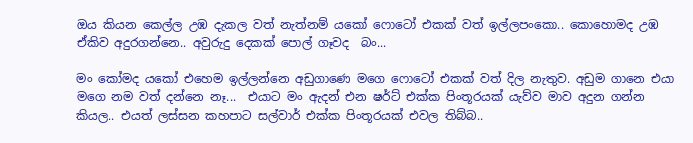ඔය කියන කෙල්ල උඹ දැකල වත් නැත්නම් යකෝ ෆොටෝ එකක් වත් ඉල්ලපංකො.. කොහොමද උඹ ඒකිව අදුරගන්නෙ.. අවුරුදු දෙකක් පොල් ගෑවද  බං...

මං කෝමද යකෝ එහෙම ඉල්ලන්නෙ අඩුගාණෙ මගෙ ෆොටෝ එකක් වත් දිල නැතුව. අඩුම ගානෙ එයා මගෙ නම වත් දන්නෙ නෑ...  එයාට මං ඇදන් එන ෂර්ට් එක්ක පිංතූරයක් යැව්ව මාව අදුන ගන්න කියල.. එයත් ලස්සන කහපාට සල්වාර් එක්ක පිංතූරයක් එවල තිබ්බ..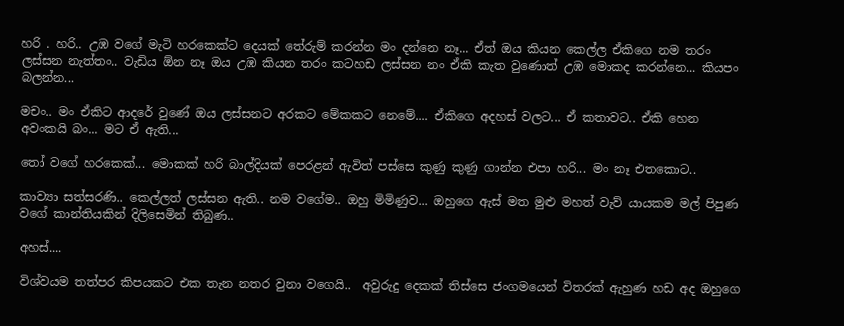හරි . හරි.. උඹ වගේ මැටි හරකෙක්ට දෙයක් තේරුම් කරන්න මං දන්නෙ නෑ... ඒත් ඔය කියන කෙල්ල ඒකිගෙ නම තරං ලස්සන නැත්තං.. වැඩිය ඕන නෑ ඔය උඹ කියන තරං කටහඩ ලස්සන නං ඒකි කැත වුණොත් උඹ මොකද කරන්නෙ... කියපං බලන්න...

මචං.. මං ඒකිට ආදරේ වුණේ ඔය ලස්සනට අරකට මේකකට නෙමේ.... ඒකිගෙ අදහස් වලට... ඒ කතාවට.. ඒකි හෙන අවංකයි බං... මට ඒ ඇති...

තෝ වගේ හරකෙක්... මොකක් හරි බාල්දියක් පෙරළන් ඇවිත් පස්සෙ කුණු කුණු ගාන්න එපා හරි... මං නෑ එතකොට..

කාව්‍යා සත්සරණි.. කෙල්ලත් ලස්සන ඇති.. නම වගේම.. ඔහු මිමිණුව... ඔහුගෙ ඇස් මත මුළු මහත් වැව් යායකම මල් පිපුණ වගේ කාන්තියකින් දිලිසෙමින් තිබුණ..

අහස්....

විශ්වයම තත්පර කිපයකට එක තැන නතර වුනා වගෙයි..  අවුරුදු දෙකක් තිස්සෙ ජංගමයෙන් විතරක් ඇහුණ හඩ අද ඔහුගෙ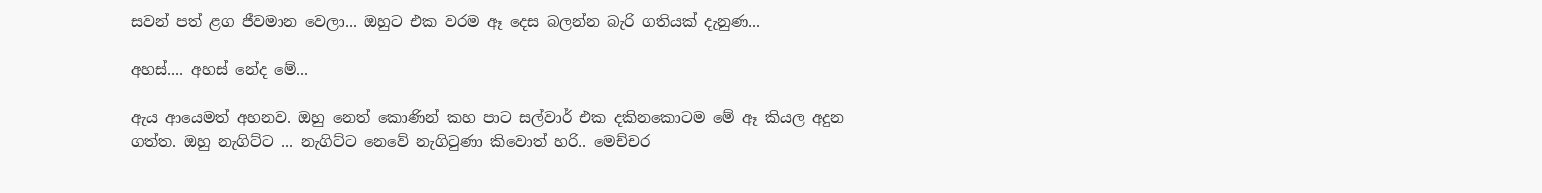සවන් පත් ළග ජීවමාන වෙලා... ඔහුට එක වරම ඈ දෙස බලන්න බැරි ගතියක් දැනුණ...

අහස්.... අහස් නේද මේ...

ඇය ආයෙමත් අහනව. ඔහු නෙත් කොණින් කහ පාට සල්වාර් එක දකිනකොටම මේ ඈ කියල අදුන ගත්ත. ඔහු නැගිට්ට ... නැගිට්ට නෙවේ නැගිටුණා කිවොත් හරි.. මෙච්චර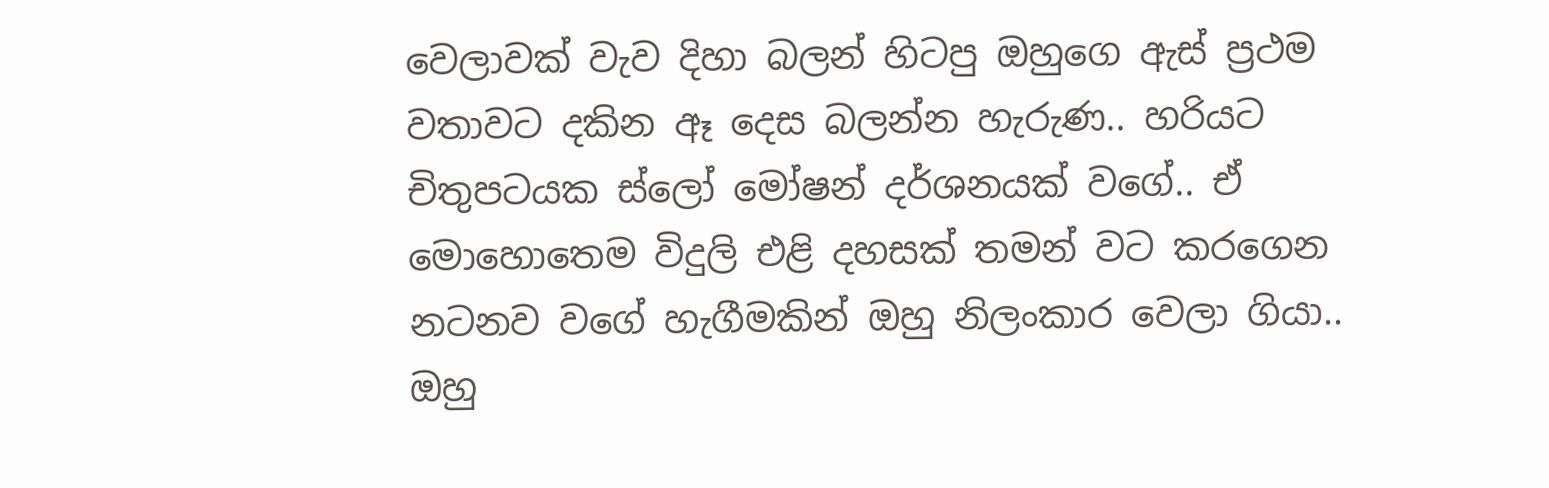වෙලාවක් වැව දිහා බලන් හිටපු ඔහුගෙ ඇස් ප්‍රථම වතාවට දකින ඈ දෙස බලන්න හැරුණ.. හරියට චිතුපටයක ස්ලෝ මෝෂන් දර්ශනයක් වගේ.. ඒ මොහොතෙම විදුලි එළි දහසක් තමන් වට කරගෙන නටනව වගේ හැගීමකින් ඔහු නිලංකාර වෙලා ගියා.. ඔහු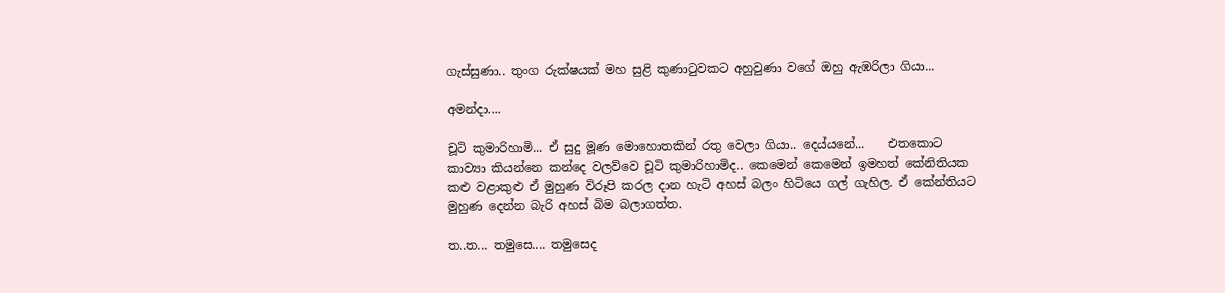ගැස්සුණා.. තුංග රුක්ෂයක් මහ සුළි කුණාටුවකට අහුවුණා වගේ ඔහු ඇඹරිලා ගියා...

අමන්දා....

චූටි කුමාරිහාමි... ඒ සුදු මූණ මොහොතකින් රතු වෙලා ගියා.. දෙය්යනේ...    එතකොට කාව්‍යා කියන්නෙ කන්දෙ වලව්වෙ චූටි කුමාරිහාමිද.. කෙමෙන් කෙමෙන් ඉමහත් කේනිතියක කළු වළාකුළු ඒ මුහුණ විරූපි කරල දාන හැටි අහස් බලං හිටියෙ ගල් ගැහිල. ඒ කේන්තියට මුහුණ දෙන්න බැරි අහස් බිම බලාගත්ත.

ත..ත... තමුසෙ.... තමුසෙද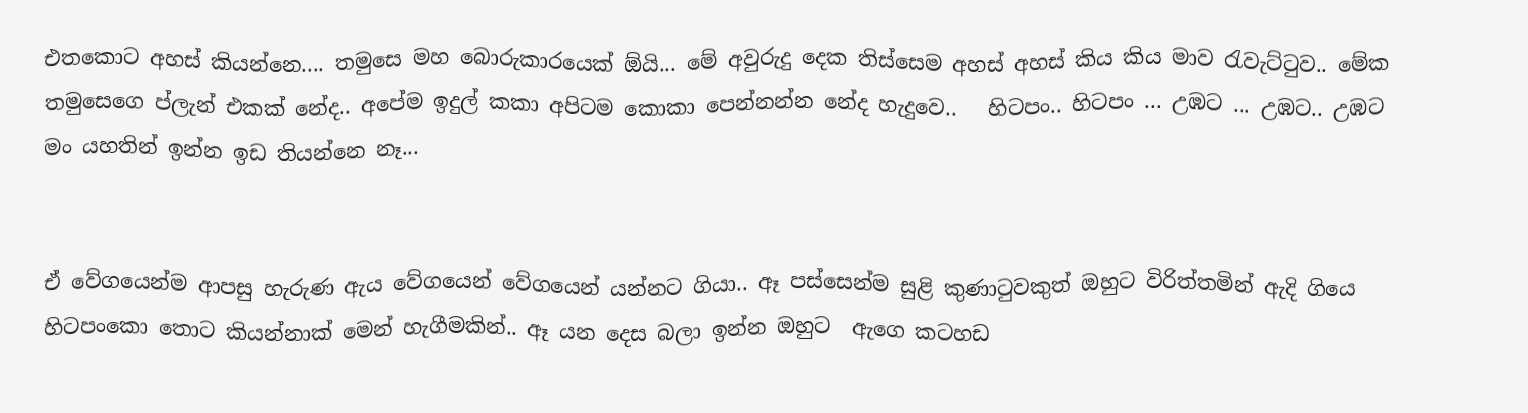එතකොට අහස් කියන්නෙ.... තමුසෙ මහ බොරුකාරයෙක් ඕයි... මේ අවුරුදු දෙක තිස්සෙම අහස් අහස් කිය කිය මාව රැවැට්ටුව.. මේක තමුසෙගෙ ප්ලැන් එකක් නේද.. අපේම ඉදුල් කකා අපිටම කොකා පෙන්නන්න නේද හැදුවෙ..   හිටපං.. හිටපං ... උඹට ... උඹට.. උඹට මං යහතින් ඉන්න ඉඩ තියන්නෙ නෑ...


ඒ වේගයෙන්ම ආපසු හැරුණ ඇය වේගයෙන් වේගයෙන් යන්නට ගියා.. ඈ පස්සෙන්ම සුළි කුණාටුවකුත් ඔහුට විරිත්තමින් ඇදි ගියෙ හිටපංකො තොට කියන්නාක් මෙන් හැගීමකින්.. ඈ යන දෙස බලා ඉන්න ඔහුට  ඇගෙ කටහඩ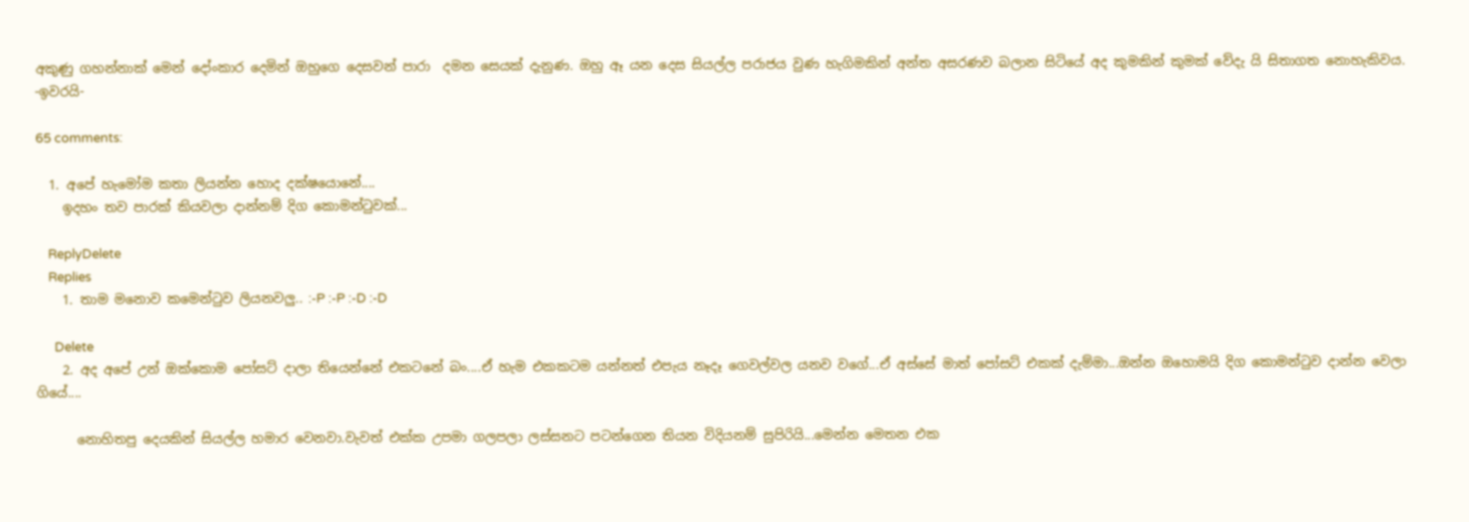අකුණු ගහන්නාක් මෙන් දෝංකාර දෙමින් ඔහුගෙ දෙසවන් පාරා  දමන සෙයක් දැනුණ. ඔහු ඈ යන දෙස සියල්ල පරාජය වුණ හැගිමකින් අන්ත අසරණව බලාන සිටියේ අද කුමකින් කුමක් වේදැ යි සිතාගත නොහැකිවය.
-ඉවරයි-

65 comments:

  1. අපේ හැමෝම කතා ලියන්න හොද දක්ෂයොනේ....
    ඉදහං තව පාරක් කියවලා දාන්නම් දිග කොමන්ටුවක්...

    ReplyDelete
    Replies
    1. තාම මනොව කමෙන්ටුව ලියනවලු.. :-P :-P :-D :-D

      Delete
    2. අද අපේ උන් ඔක්කොම පෝසට් දාලා තියෙන්නේ එකටනේ බං....ඒ හැම එකකටම යන්නත් එපැය නෑදෑ ගෙවල්වල යනව වගේ...ඒ අස්සේ මාත් පෝසට් එකක් දැම්මා...ඔන්න ඔහොමයි දිග කොමන්ටුව දාන්න වෙලා ගියේ....

      නොහිතපු දෙයකින් සියල්ල හමාර වෙනවා.වැවත් එක්ක උපමා ගලපලා ලස්සනට පටන්ගෙන තියන විදියනම් සුපිරියි...මෙන්න මෙතන එක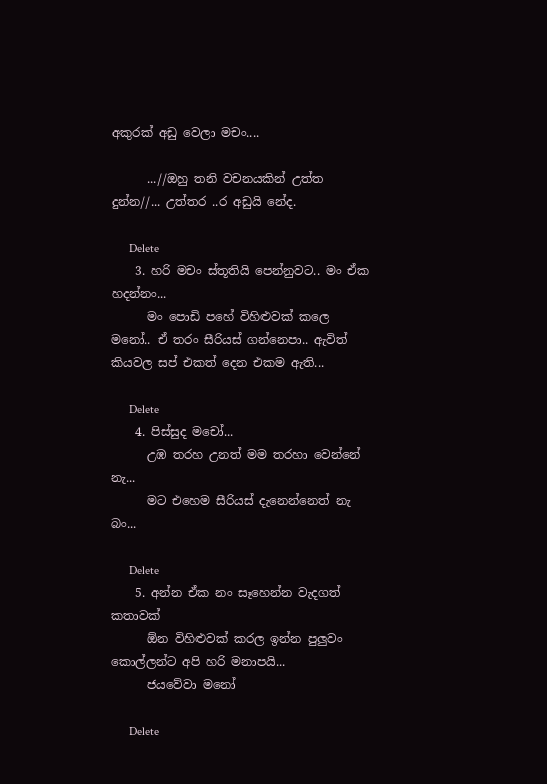අකුරක් අඩු වෙලා මචං....

      ...//ඔහු තනි වචනයකින් උත්ත දුන්න//... උත්තර ..ර අඩුයි නේද.

      Delete
    3. හරි මචං ස්තූතියි පෙන්නුවට.. මං ඒක හදන්නං...
      මං පොඩි පහේ විහිළුවක් කලෙ මනෝ.. ඒ තරං සීරියස් ගන්නෙපා.. ඇවිත් කියවල සප් එකත් දෙන එකම ඇති...

      Delete
    4. පිස්සුද මචෝ...
      උඹ තරහ උනත් මම තරහා වෙන්නේ නැ...
      මට එහෙම සීරියස් දැනෙන්නෙත් නැ බං...

      Delete
    5. අන්න ඒක නං සෑහෙන්න වැදගත් කතාවක්
      ඕන විහිළුවක් කරල ඉන්න පුලුවං කොල්ලන්ට අපි හරි මනාපයි...
      ජයවේවා මනෝ

      Delete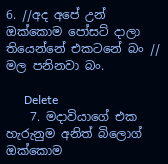6. //අද අපේ උන් ඔක්කොම පෝසට් දාලා තියෙන්නේ එකටනේ බං // මල පනිනවා බං.

      Delete
    7. මදාවියාගේ එක හැරුනුම අනිත් බිලොග් ඔක්කොම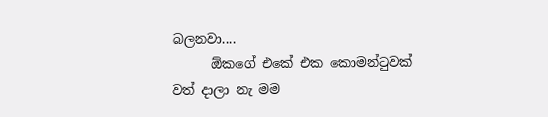බලනවා....
      ඕකගේ එකේ එක කොමන්ටුවක් වත් දාලා නැ මම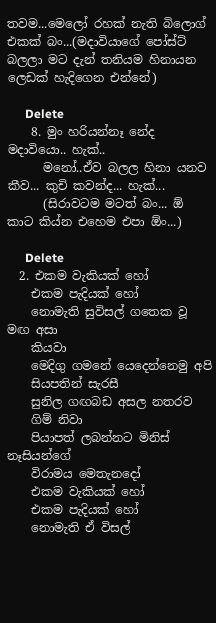තවම...මෙලෝ රහක් නැති බිලොග් එකක් බං...(මදාවියාගේ පෝස්ට් බලලා මට දැන් තනියම හිනායන ලෙඩක් හැදිගෙන එන්නේ)

      Delete
    8. මුං හරියන්නෑ නේද මදාවියො.. හැක්..
      මනෝ..ඒව බලල හිනා යනව කීව... කුචි කවන්ද... හැක්...
      (සිරාවටම මටත් බං... ඕ කාට කිය්න එහෙම එපා ඕං...)

      Delete
  2. එකම වැකියක් හෝ
    එකම පැදියක් හෝ
    නොමැති සුවිසල් ගතෙක වූ මඟ අසා
    කියවා
    මෙදිගු ගමනේ යෙදෙන්නෙමු අපි
    සියපතින් සැරසී
    සුනිල ගඟබඩ අසල නතරව
    ගිම් නිවා
    පියාපත් ලබන්නට මිනිස් නෑසියන්ගේ
    විරාමය මෙතැනදෝ
    එකම වැකියක් හෝ
    එකම පැදියක් හෝ
    නොමැති ඒ විසල්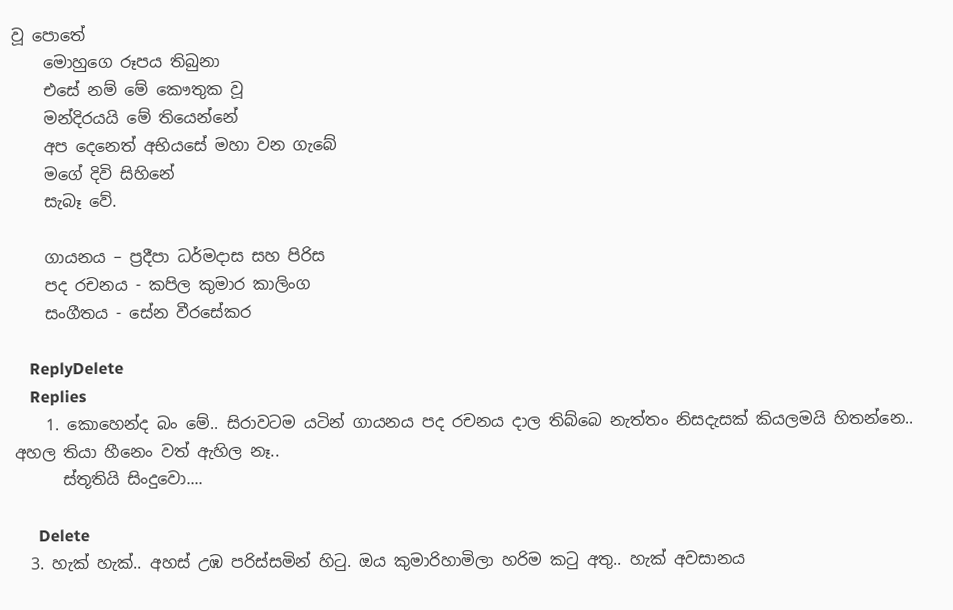වූ පොතේ
    මොහුගෙ රූපය තිබුනා
    එසේ නම් මේ කෞ‍තුක වූ
    මන්දිරයයි මේ තියෙන්නේ
    අප දෙනෙත් අභියසේ මහා වන ගැබේ
    මගේ දිවි සිහිනේ
    සැබෑ වේ.

    ගායනය – ප්‍රදීපා ධර්මදාස සහ පිරිස
    පද රචනය - කපිල කුමාර කාලිංග
    සංගීතය - සේන වීරසේකර

    ReplyDelete
    Replies
    1. කොහෙන්ද බං මේ.. සිරාවටම යටින් ගායනය පද රචනය දාල තිබ්බෙ නැත්තං නිසදැසක් කියලමයි හිතන්නෙ.. අහල තියා හීනෙං වත් ඇහිල නෑ..
      ස්තූතියි සිංදුවො....

      Delete
  3. හැක් හැක්.. අහස් උඹ පරිස්සමින් හිටු. ඔය කුමාරිහාමිලා හරිම කටු අතු.. හැක් අවසානය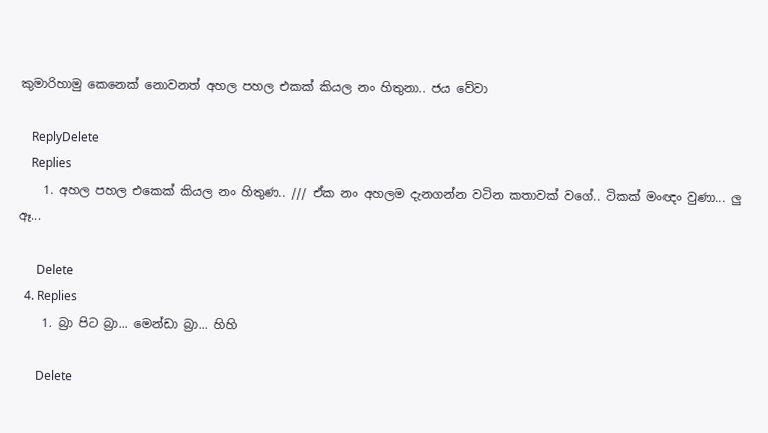කුමාරිහාමු කෙනෙක් නොවනත් අහල පහල එකක් කියල නං හිතුනා.. ජය වේවා

    ReplyDelete
    Replies
    1. අහල පහල එකෙක් කියල නං හිතුණ.. /// ඒක නං අහලම දැනගන්න වටින කතාවක් වගේ.. ටිකක් මංඥං වුණා... ලු ඈ...

      Delete
  4. Replies
    1. බ්‍රා පිට බ්‍රා... මෙන්ඩා බ්‍රා... හිහි

      Delete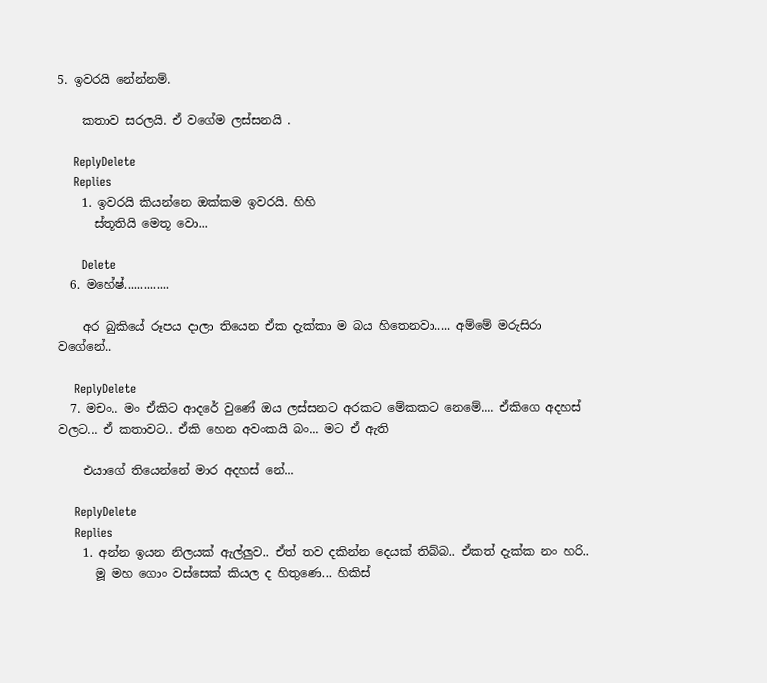5. ඉවරයි නේන්නම්.

    කතාව සරලයි. ඒ වගේම ලස්සනයි .

    ReplyDelete
    Replies
    1. ඉවරයි කියන්නෙ ඔක්කම ඉවරයි. හිහි
      ස්තූතියි මෙතූ වො...

      Delete
  6. මහේෂ්..............

    අර බුකියේ රූපය දාලා තියෙන ඒක දැක්කා ම බය හිතෙනවා..... අම්මේ මරුසිරා වගේනේ..

    ReplyDelete
  7. මචං.. මං ඒකිට ආදරේ වුණේ ඔය ලස්සනට අරකට මේකකට නෙමේ.... ඒකිගෙ අදහස් වලට... ඒ කතාවට.. ඒකි හෙන අවංකයි බං... මට ඒ ඇති

    එයාගේ තියෙන්නේ මාර අදහස් නේ...

    ReplyDelete
    Replies
    1. අන්න ඉයන නිලයක් ඇල්ලුව.. ඒත් තව දකින්න දෙයක් තිබ්බ.. ඒකත් දැක්ක නං හරි..
      මූ මහ ගොං වස්සෙක් කියල ද හිතුණෙ... හිකිස්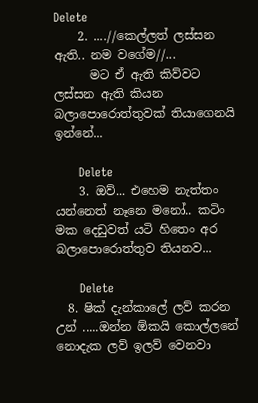Delete
    2. ....//කෙල්ලත් ලස්සන ඇති.. නම වගේම//...
      මට ඒ ඇති කිව්වට ලස්සන ඇති කියන බලාපොරොත්තුවක් තියාගෙනයි ඉන්නේ...

      Delete
    3. ඔව්... එහෙම නැත්තං යන්නෙත් නෑනෙ මනෝ.. කටිං මක දෙඩුවත් යටි හිතෙං අර බලාපොරොත්තුව තියනව...

      Delete
  8. ෂික් දැන්කාලේ ලව් කරන උන් .....ඔන්න ඕකයි කොල්ලනේ නොදැක ලව් ඉලව් වෙනවා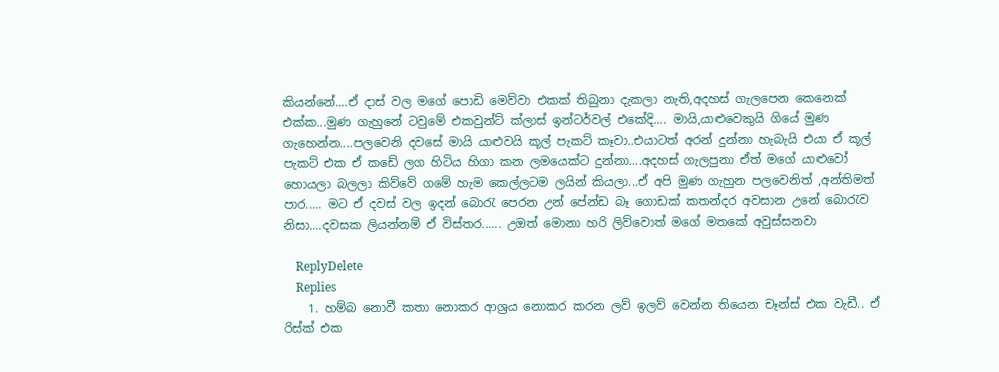කියන්නේ....ඒ දාස් වල මගේ පොඩි මෙව්වා එකක් තිබුනා දැකලා නැති,අදහස් ගැලපෙන කෙනෙක් එක්ක...මුණ ගැහුනේ ටවුමේ එකවුන්ට් ක්ලාස් ඉන්ටර්වල් එකේදි.... මායි,යාළුවෙකුයි ගියේ මුණ ගැහෙන්න....පලවෙනි දවසේ මායි යාළුවයි කූල් පැකට් කෑවා..එයාටත් අරන් දුන්නා හැබැයි එයා ඒ කූල් පැකට් එක ඒ කඩේ ලග හිටිය හිගා කන ලමයෙක්ට දුන්නා....අදහස් ගැලපුනා ඒත් මගේ යාළුවෝ හොයලා බලලා කිව්වේ ගමේ හැම කෙල්ලටම ලයින් කියලා...ඒ අපි මුණ ගැහුන පලවෙනිත් ,අන්තිමත් පාර..... මට ඒ දවස් වල ඉදන් බොරැ පෙරන උන් පේන්ඩ බෑ ගොඩක් කතන්දර අවසාන උනේ බොරැව නිසා....දවසක ලියන්නම් ඒ විස්තර...... උඔත් මොනා හරි ලිව්වොත් මගේ මතකේ අවුස්සනවා

    ReplyDelete
    Replies
    1. හම්බ නොවී කතා නොකර ආශ්‍රය නොකර කරන ලව් ඉලව් වෙන්න තියෙන චෑන්ස් එක වැඩී.. ඒ රිස්ක් එක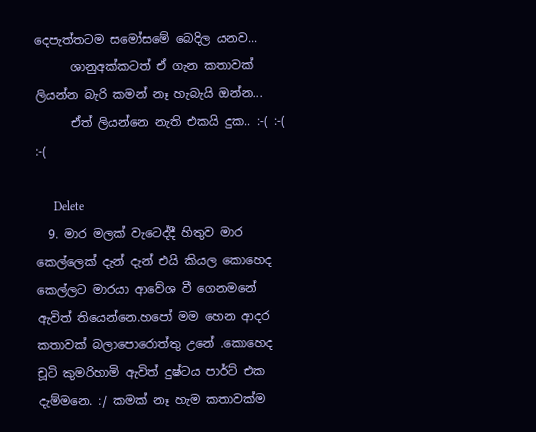දෙපැත්තටම සමෝසමේ බෙදිල යනව...
      ශානුඅක්කටත් ඒ ගැන කතාවක් ලියන්න බැරි කමන් නෑ හැබැයි ඔන්න...
      ඒත් ලියන්නෙ නැති එකයි දුක.. :-( :-( :-(

      Delete
  9. මාර මලක් වැටෙද්දී හිතුව මාර කෙල්ලෙක් දැන් දැන් එයි කියල කොහෙද කෙල්ලට මාරයා ආවේශ වී ගෙනමනේ ඇවිත් තියෙන්නෙ.හපෝ මම හෙන ආදර කතාවක් බලාපොරොත්තු උනේ .කොහෙද චූටි කුමරිහාමි ඇවිත් දුෂ්ටය පාර්ට් එක දැම්මනෙ. :/ කමක් නෑ හැම කතාවක්ම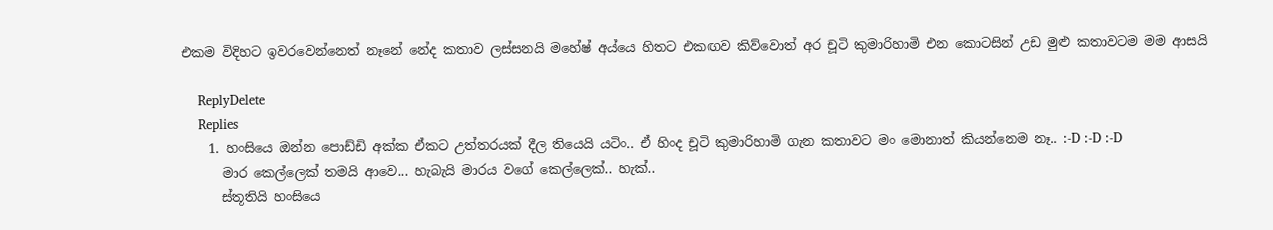එකම විදිහට ඉවරවෙන්නෙත් නෑනේ නේද කතාව ලස්සනයි මහේෂ් අය්යෙ හිතට එකඟව කිව්වොත් අර චූටි කුමාරිහාමි එන කොටසින් උඩ මුළු කතාවටම මම ආසයි

    ReplyDelete
    Replies
    1. හංසියෙ ඔන්න පොඩ්ඩි අක්ක ඒකට උත්තරයක් දීල තියෙයි යටිං.. ඒ හිංද චූටි කුමාරිහාමි ගැන කතාවට මං මොනාත් කියන්නෙම නෑ.. :-D :-D :-D
      මාර කෙල්ලෙක් තමයි ආවෙ... හැබැයි මාරය වගේ කෙල්ලෙක්.. හැක්..
      ස්තූතියි හංසියෙ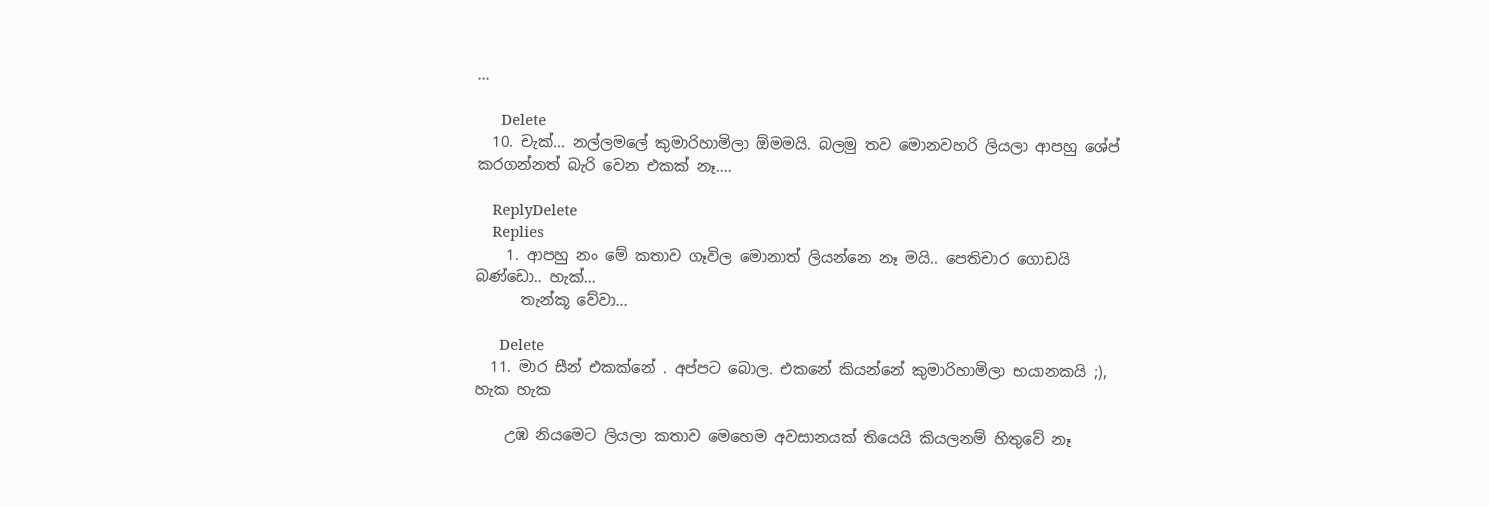...

      Delete
  10. චැක්... නල්ලමලේ කුමාරිහාමිලා ඕමමයි. බලමු තව මොනවහරි ලියලා ආපහු ශේප් කරගන්නත් බැරි වෙන එකක් නෑ....

    ReplyDelete
    Replies
    1. ආපහු නං මේ කතාව ගෑවිල මොනාත් ලියන්නෙ නෑ මයි.. පෙතිචාර ගොඩයි බණ්ඩො.. හැක්...
      තැන්කූ වේවා...

      Delete
  11. මාර සීන් එකක්නේ . අප්පට බොල. එකනේ කියන්නේ කුමාරිහාමිලා භයානකයි ;), හැක හැක

    උඹ නියමෙට ලියලා කතාව මෙහෙම අවසානයක් තියෙයි කියලනම් හිතුවේ නෑ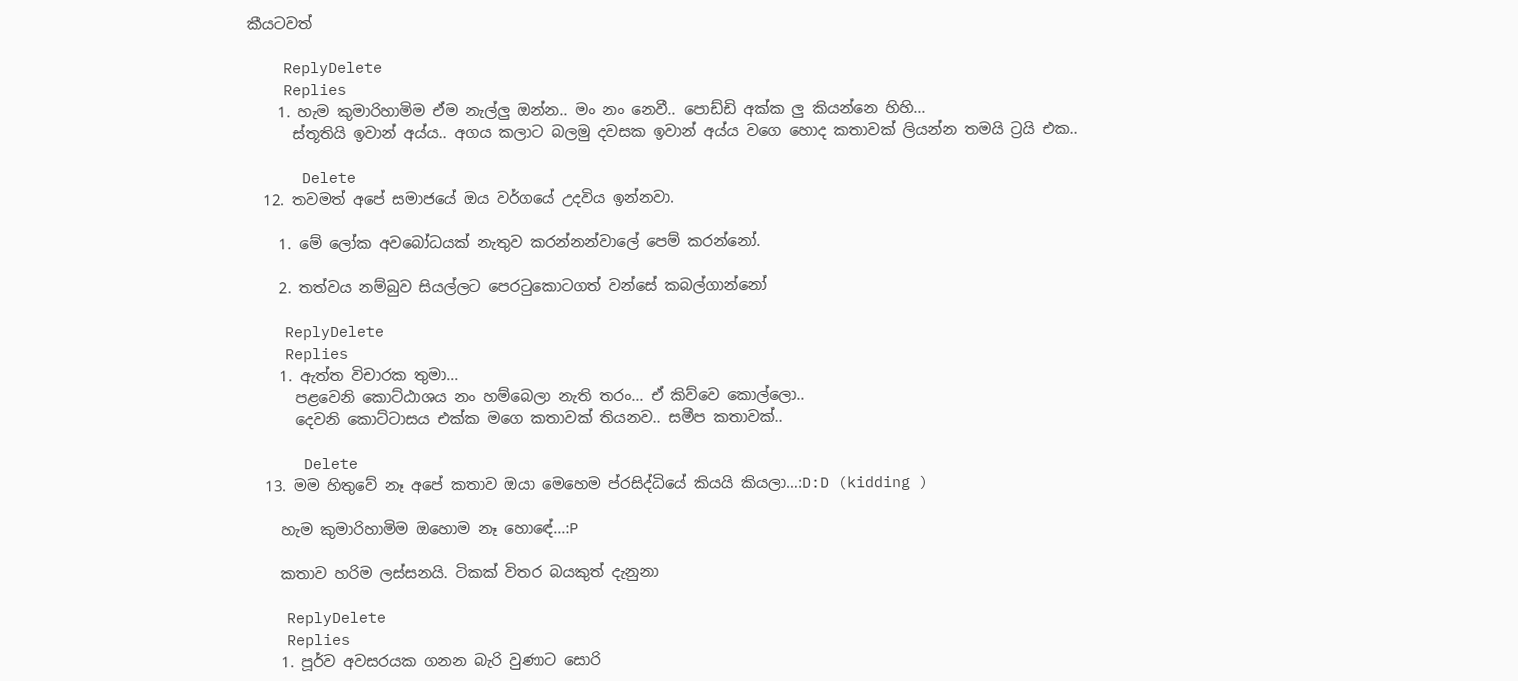කීයටවත්

    ReplyDelete
    Replies
    1. හැම කුමාරිහාමිම ඒම නැල්ලු ඔන්න.. මං නං නෙවී.. පොඩ්ඩි අක්ක ලු කියන්නෙ හිහි...
      ස්තූතියි ඉවාන් අය්ය.. අගය කලාට බලමු දවසක ඉවාන් අය්ය වගෙ හොද කතාවක් ලියන්න තමයි ට්‍රයි එක..

      Delete
  12. තවමත් අපේ සමාජයේ ඔය වර්ගයේ උදවිය ඉන්නවා.

    1. මේ ලෝක අවබෝධයක් නැතුව කරන්නන්වාලේ පෙම් කරන්නෝ.

    2. තත්වය නම්බුව සියල්ලට පෙරටුකොටගත් වන්සේ කබල්ගාන්නෝ

    ReplyDelete
    Replies
    1. ඇත්ත විචාරක තුමා...
      පළවෙනි කොට්ඨාශය නං හම්බෙලා නැති තරං... ඒ කිව්වෙ කොල්ලො..
      දෙවනි කොට්ටාසය එක්ක මගෙ කතාවක් තියනව.. සමීප කතාවක්..

      Delete
  13. මම හිතුවේ නෑ අපේ කතාව ඔයා මෙහෙම ප්රසිද්ධියේ කියයි කියලා…:D:D (kidding )

    හැම කුමාරිහාමිම ඔහොම නෑ හොඳේ...:P

    කතාව හරිම ලස්සනයි. ටිකක් විතර බයකුත් දැනුනා

    ReplyDelete
    Replies
    1. පූර්ව අවසරයක ගනන බැරි වුණාට සොරි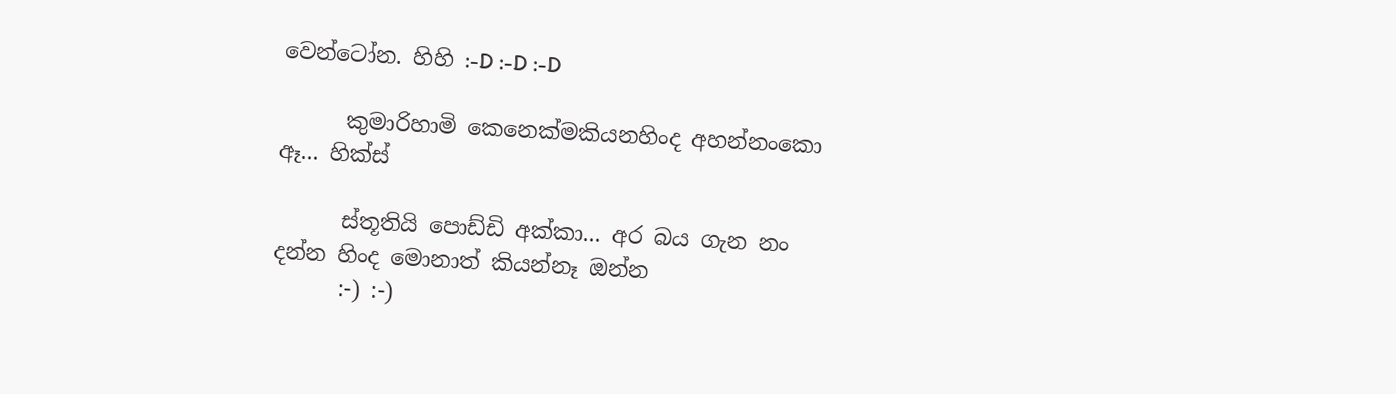වෙන්ටෝන. හිහි :-D :-D :-D

      කුමාරිහාමි කෙනෙක්මකියනහිංද අහන්නංකො ඈ... හික්ස්

      ස්තූතියි පොඩ්ඩි අක්කා... අර බය ගැන නං දන්න හිංද මොනාත් කියන්නෑ ඔන්න
      :-) :-)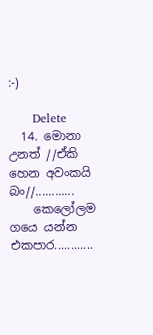:-)

      Delete
  14. මොනා උනත් //ඒකි හෙන අවංකයි බං//............
    කෙලෝලම ගයෙ යන්න එකපාර............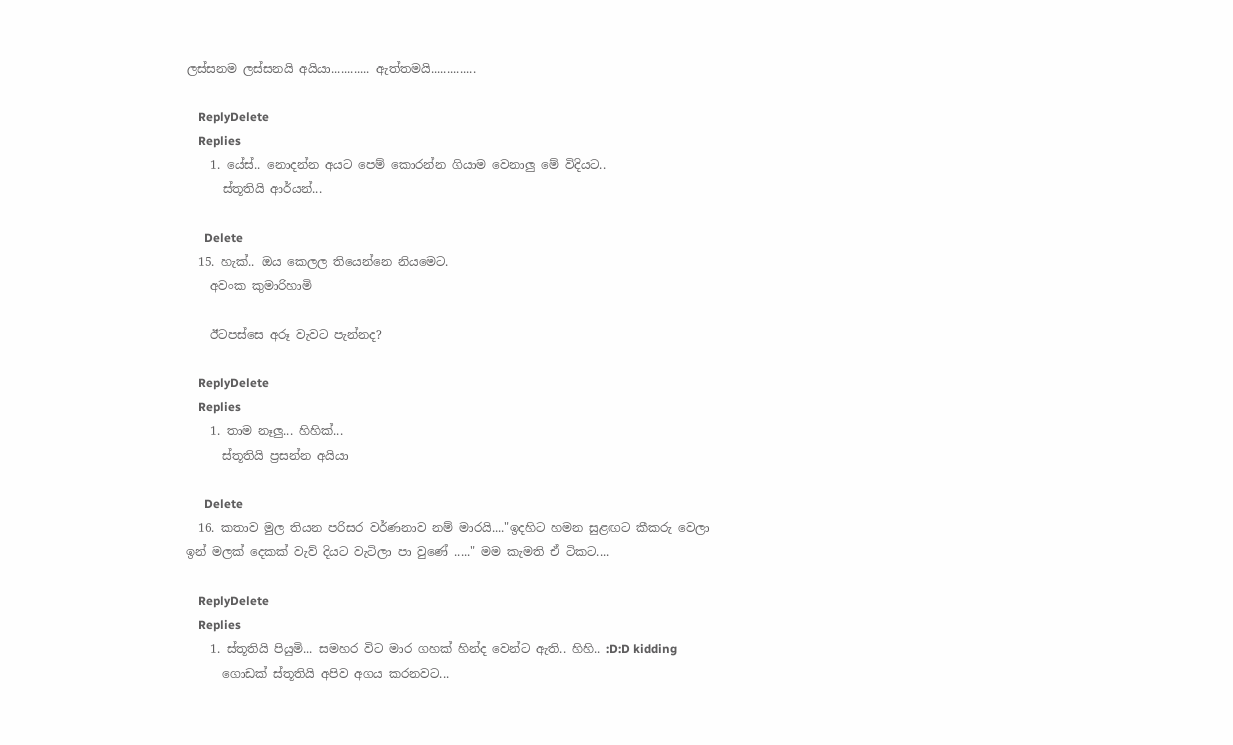ලස්සනම ලස්සනයි අයියා............ ඇත්තමයි..............

    ReplyDelete
    Replies
    1. යේස්.. නොදන්න අයට පෙම් කොරන්න ගියාම වෙනාලු මේ විදියට..
      ස්තූතියි ආර්යන්...

      Delete
  15. හැක්.. ඔය කෙලල තියෙන්නෙ නියමෙට.
    අවංක කුමාරිහාමි

    ඊටපස්සෙ අරූ වැවට පැන්නද?

    ReplyDelete
    Replies
    1. තාම නෑලු... හිහික්...
      ස්තූතියි ප්‍රසන්න අයියා

      Delete
  16. කතාව මුල තියන පරිසර වර්ණනාව නම් මාරයි...."ඉදහිට හමන සුළඟට කීකරු වෙලා ඉන් මලක් දෙකක් වැව් දියට වැටිලා පා වුණේ ....." මම කැමති ඒ ටිකට....

    ReplyDelete
    Replies
    1. ස්තූතියි පියුමි... සමහර විට මාර ගහක් හින්ද වෙන්ට ඇති.. හිහි.. :D:D kidding
      ගොඩක් ස්තූතියි අපිව අගය කරනවට...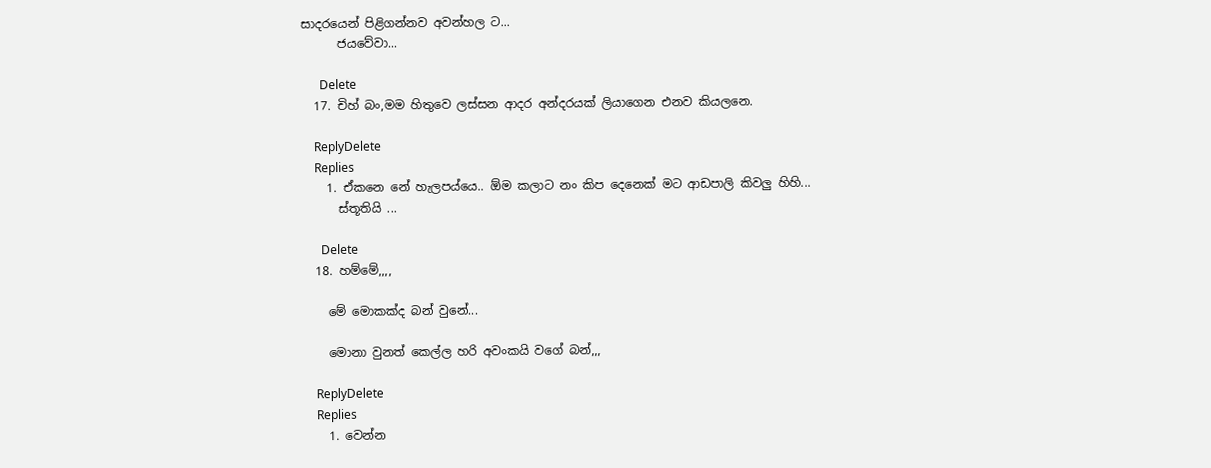සාදරයෙන් පිළිගන්නව අවන්හල ට...
      ජයවේවා...

      Delete
  17. චිහ් බං,මම හිතුවෙ ලස්සන ආදර අන්දරයක් ලියාගෙන එනව කියලනෙ.

    ReplyDelete
    Replies
    1. ඒකනෙ නේ හැලපය්යෙ.. ඕම කලාට නං කිප දෙනෙක් මට ආඩපාලි කිවලු හිහි...
      ස්තූතියි ...

      Delete
  18. හම්මේ,,,,

    මේ මොකක්ද බන් වුනේ...

    මොනා වුනත් කෙල්ල හරි අවංකයි වගේ බන්,,,

    ReplyDelete
    Replies
    1. වෙන්න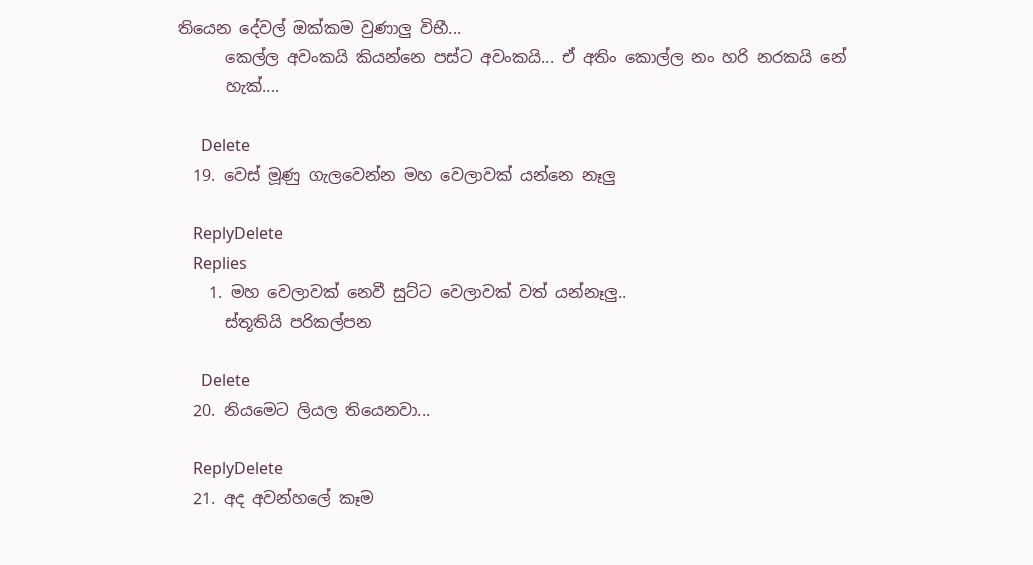තියෙන දේවල් ඔක්කම වුණාලු විභී...
      කෙල්ල අවංකයි කියන්නෙ පස්ට අවංකයි... ඒ අතිං කොල්ල නං හරි නරකයි නේ
      හැක්....

      Delete
  19. වෙස් මූණු ගැලවෙන්න මහ වෙලාවක් යන්නෙ නෑලු

    ReplyDelete
    Replies
    1. මහ වෙලාවක් නෙවී සුට්ට වෙලාවක් වත් යන්නෑලු..
      ස්තූතියි පරිකල්පන

      Delete
  20. නියමෙට ලියල තියෙනවා...

    ReplyDelete
  21. අද අවන්හලේ කෑම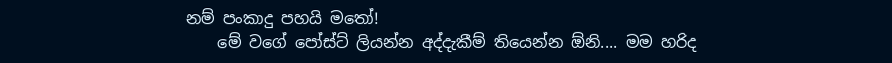නම් පංකාදු පහයි ම‍තෝ!
    මේ වගේ පෝස්ට් ලියන්න අද්දැකීම් තියෙන්න ඕනි.... මම හරිද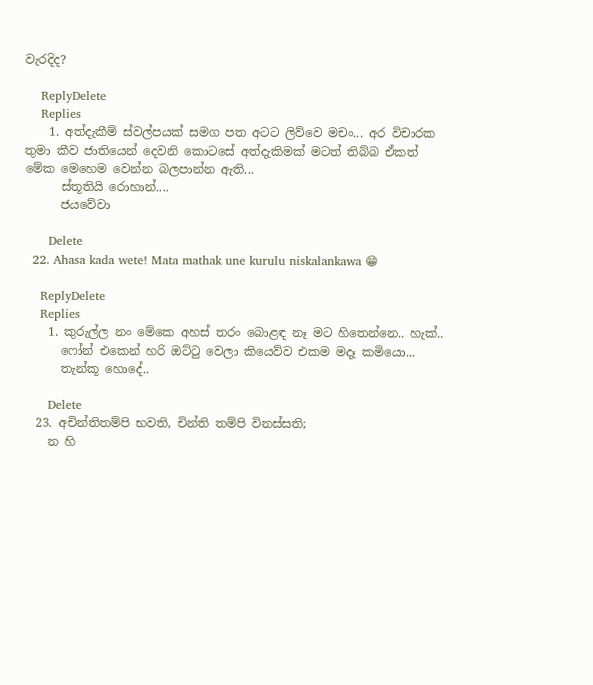වැරදිද?

    ReplyDelete
    Replies
    1. අත්දැකීම් ස්වල්පයක් සමග පත අටට ලිව්වෙ මචං... අර විචාරක තුමා කීව ජාතියෙන් දෙවනි කොටසේ අත්දැකිමක් මටත් තිබ්බ ඒකත් මේක මෙහෙම වෙන්න බලපාන්න ඇති...
      ස්තූතියි රොහාන්....
      ජයවේවා

      Delete
  22. Ahasa kada wete! Mata mathak une kurulu niskalankawa 😁

    ReplyDelete
    Replies
    1. කුරුල්ල නං මේකෙ අහස් තරං බොළඳ නෑ මට හිතෙන්නෙ.. හැක්..
      ෆෝන් එකෙන් හරි ඔට්ටු වෙලා කියෙව්ව එකම මදෑ කමියො...
      තැන්කූ හොදේ..

      Delete
  23. අචින්‌තිතම්‌පි භවති, චින්‌ති තම්‌පි විනස්‌සති;
    න හි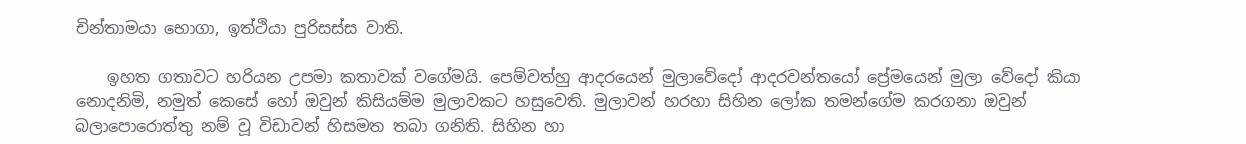චින්‌තාමයා භොගා, ඉත්‌ථියා පුරිසස්‌ස වාති.

    ඉහත ගතාවට හරියන උපමා කතාවක් වගේමයි. පෙම්වත්හු ආදරයෙන් මුලාවේදෝ ආදරවන්තයෝ ප්‍රේමයෙන් මුලා වේදෝ කියා නොදනිමි, නමුත් කෙසේ හෝ ඔවුන් කිසියම්ම මුලාවකට හසුවෙති. මුලාවන් හරහා සිහින ලෝක තමන්ගේම කරගනා ඔවුන් බලාපොරොත්තු නම් වූ විඩාවන් හිසමත තබා ගනිති. සිහින හා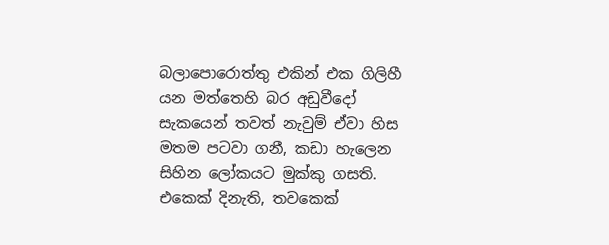බලාපොරොත්තු එකින් එක ගිලිහී යන මත්තෙහි බර අඩුවීදෝ සැකයෙන් තවත් නැවුම් ඒවා හිස මතම පටවා ගනී, කඩා හැලෙන සිහින ලෝකයට මුක්කු ගසති. එකෙක් දිනැති, තවකෙක්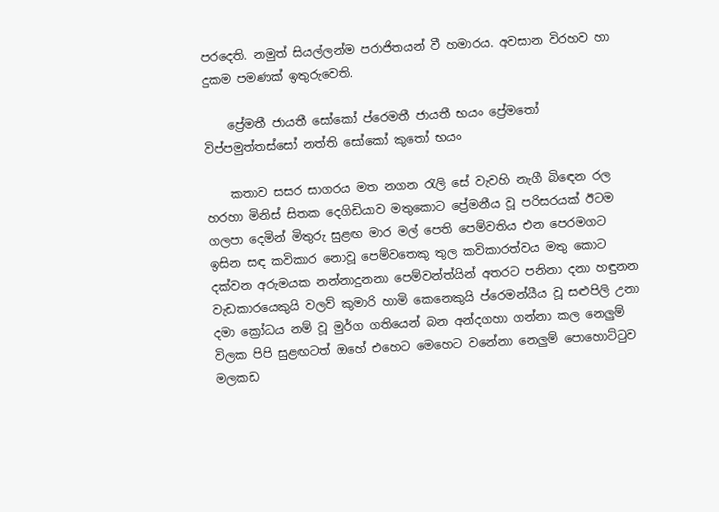පරදෙති. නමුත් සියල්ලන්ම පරාජිතයන් වී හමාරය. අවසාන විරහව හා දුකම පමණක් ඉතුරුවෙති.

    ප්‍රේමතී ජායතී සෝකෝ ප්රෙමතී ජායතී භයං ප්‍රේමතෝ විප්පමුත්තස්සෝ නත්ති සෝකෝ කුතෝ භයං

    කතාව සසර සාගරය මත නගන රැලි සේ වැවහි නැගී බිඳෙන රල හරහා මිනිස් සිතක දෙගිඩියාව මතුකොට ප්‍රේමනීය වූ පරිසරයක් ඊටම ගලපා දෙමින් මිතුරු සුළඟ මාර මල් පෙති පෙම්වතිය එන පෙරමගට ඉසින සඳ කවිකාර නොවූ පෙම්වතෙකු තුල කවිකාරත්වය මතු කොට දක්වන අරුමයක නන්නාදුනනා පෙම්වන්ත්යින් අතරට පනිනා දනා හඳුනන වැඩකාරයෙකුයි වලව් කුමාරි හාමි කෙනෙකුයි ප්රෙමන්යීය වූ සළුපිලි උනා දමා ක්‍රෝධය නම් වූ මුර්ග ගතියෙන් බන අන්දගහා ගන්නා කල නෙලුම් විලක පිපි සුළඟටත් ඔහේ එහෙට මෙහෙට වනේනා නෙලුම් පොහොට්ටුව මලකඩ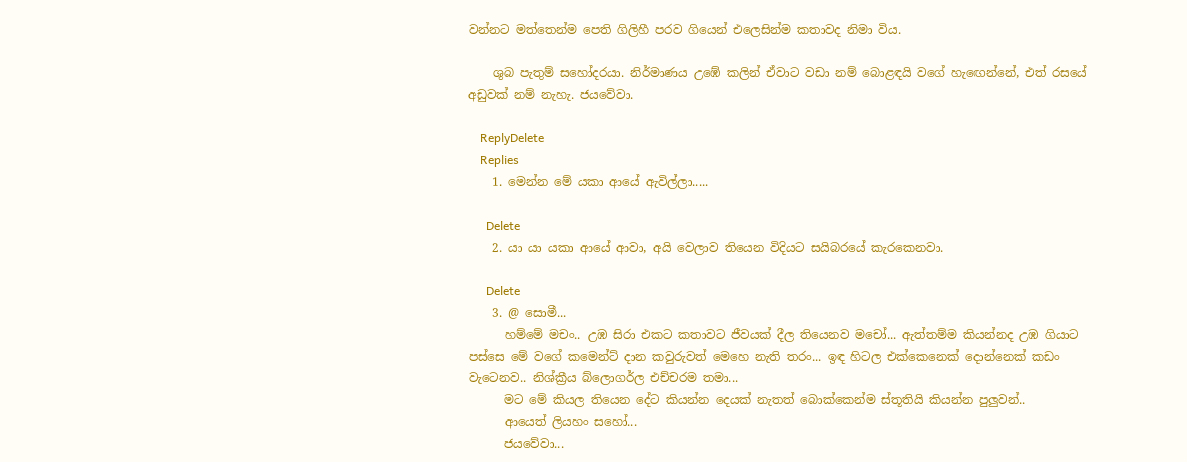වන්නට මත්තෙන්ම පෙති ගිලිහී පරව ගියෙන් එලෙසින්ම කතාවද නිමා විය.

    ශුබ පැතුම් සහෝදරයා. නිර්මාණය උඹේ කලින් ඒවාට වඩා නම් බොළඳයි වගේ හැඟෙන්නේ, එත් රසයේ අඩුවක් නම් නැහැ. ජයවේවා.

    ReplyDelete
    Replies
    1. මෙන්න මේ යකා ආයේ ඇවිල්ලා.....

      Delete
    2. යා යා යකා ආයේ ආවා, අයි වෙලාව තියෙන විදියට සයිබරයේ කැරකෙනවා.

      Delete
    3. @ සොමී...
      හම්මේ මචං.. උඹ සිරා එකට කතාවට ජීවයක් දීල තියෙනව මචෝ... ඇත්තම්ම කියන්නද උඹ ගියාට පස්සෙ මේ වගේ කමෙන්ට් දාන කවුරුවත් මෙහෙ නැති තරං... ඉඳ හිටල එක්කෙනෙක් දොන්නෙක් කඩං වැටෙනව.. නිශ්ක්‍රීය බ්ලොගර්ල එච්චරම තමා...
      මට මේ කියල තියෙන දේට කියන්න දෙයක් නැතත් බොක්කෙන්ම ස්තූතියි කියන්න පුලුවන්..
      ආයෙත් ලියහං සහෝ...
      ජයවේවා...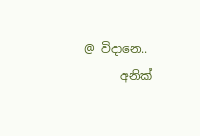@ විදානෙ..
      අනික්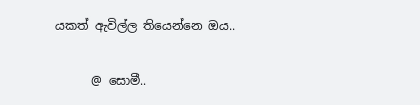යකත් ඇවිල්ල තියෙන්නෙ ඔය..

      @ සොමී..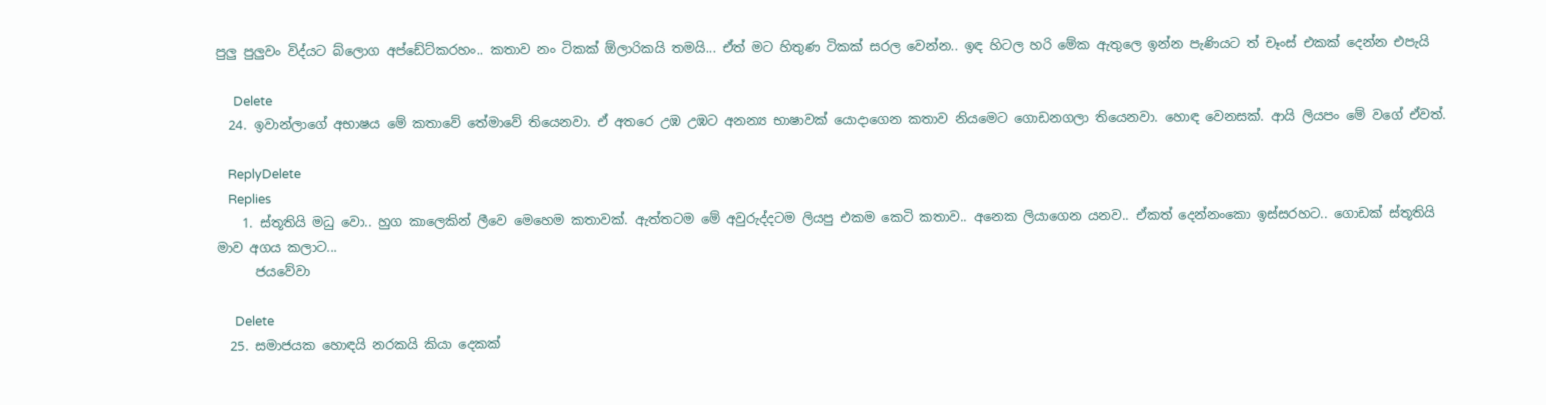පුලු පුලුවං විද්යට බ්ලොග අප්ඩේට්කරහං.. කතාව නං ටිකක් ඕලාරිකයි තමයි... ඒත් මට හිතුණ ටිකක් සරල වෙන්න.. ඉඳ හිටල හරි මේක ඇතුලෙ ඉන්න පැණියට ත් චෑංස් එකක් දෙන්න එපැයි

      Delete
  24. ඉවාන්ලාගේ අභාෂය මේ කතාවේ තේමාවේ තියෙනවා. ඒ අතරෙ උඹ උඹට අනන්‍ය භාෂාවක් යොදාගෙන කතාව නියමෙට ගොඩනගලා තියෙනවා. හොඳ වෙනසක්. ආයි ලියපං මේ වගේ ඒවත්.

    ReplyDelete
    Replies
    1. ස්තූතියි මධු වො.. හුග කාලෙකින් ලීවෙ මෙහෙම කතාවක්. ඇත්තටම මේ අවුරුද්දටම ලියපු එකම කෙටි කතාව.. අනෙක ලියාගෙන යනව.. ඒකත් දෙන්නංකො ඉස්සරහට.. ගොඩක් ස්තූතියි මාව අගය කලාට...
      ජයවේවා

      Delete
  25. සමාජයක හොඳයි නරකයි කියා දෙකක්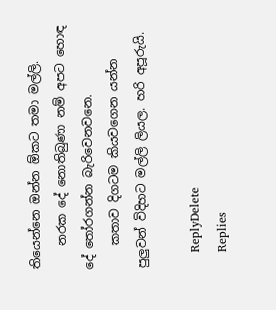තියෙන්නෙ ඔන්න ඕකට තමා මල්ලි.
    නරක දේ නොතිබුණා නම් අපට හොඳ දේ තෝරගන්න බැරිවෙනවනෙ.
    කතාව දිගටම කියවගෙන යන්න පුලුවන් විදිහට මල්ලි ලියල. හරි අපූරුයි.

    ReplyDelete
    Replies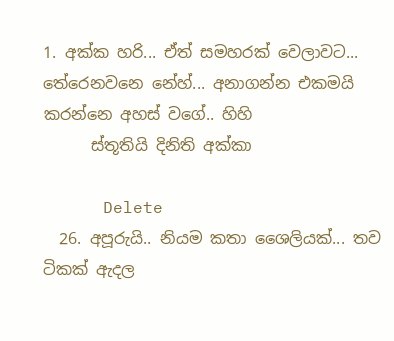1. අක්ක හරි... ඒත් සමහරක් වෙලාවට... තේරෙනවනෙ නේහ්... අනාගන්න එකමයි කරන්නෙ අහස් වගේ.. හිහි
      ස්තූතියි දිනිති අක්කා

      Delete
  26. අපූරුයි.. නියම කතා ශෛලියක්... තව ටිකක් ඇදල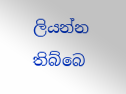ලියන්න තිබ්බෙ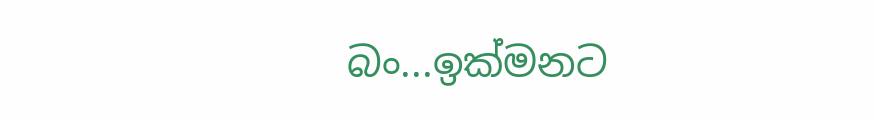බං...ඉක්මනට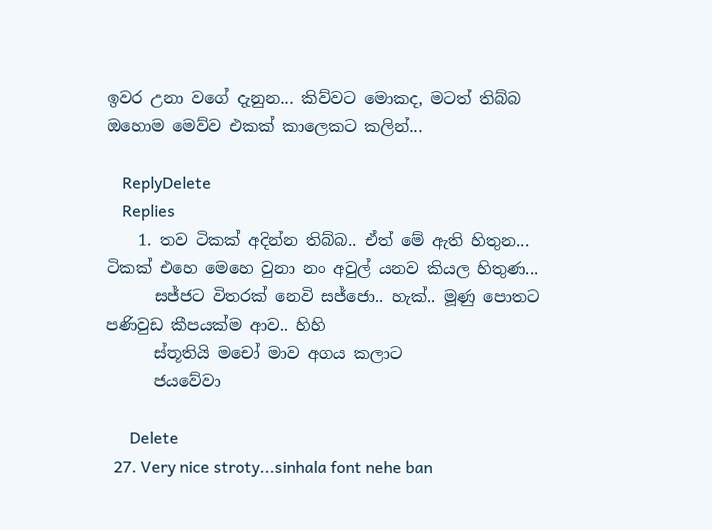ඉවර උනා වගේ දැනුන... කිව්වට මොකද, මටත් තිබ්බ ඔහොම මෙව්ව එකක් කාලෙකට කලින්...

    ReplyDelete
    Replies
    1. තව ටිකක් අදින්න තිබ්බ.. ඒත් මේ ඇති හිතුන... ටිකක් එහෙ මෙහෙ වුනා නං අවුල් යනව කියල හිතුණ...
      සජ්ජට විතරක් නෙවි සජ්ජො.. හැක්.. මූණු පොතට පණිවුඩ කීපයක්ම ආව.. හිහි
      ස්තූතියි මචෝ මාව අගය කලාට
      ජයවේවා

      Delete
  27. Very nice stroty...sinhala font nehe ban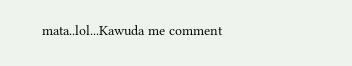mata..lol...Kawuda me comment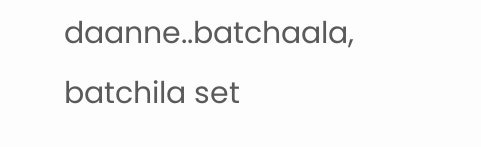daanne..batchaala, batchila set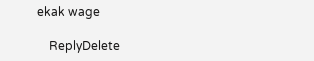ekak wage

    ReplyDelete